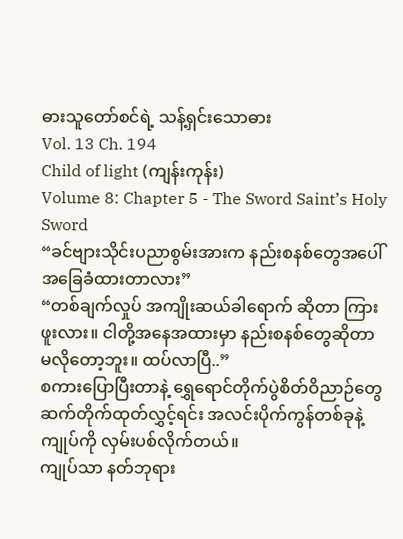ဓားသူတော်စင်ရဲ့ သန့်ရှင်းသောဓား
Vol. 13 Ch. 194
Child of light (ကျန်းကုန်း)
Volume 8: Chapter 5 - The Sword Saint’s Holy Sword
“ခင်ဗျားသိုင်းပညာစွမ်းအားက နည်းစနစ်တွေအပေါ် အခြေခံထားတာလား”
“တစ်ချက်လှုပ် အကျိုးဆယ်ခါရောက် ဆိုတာ ကြားဖူးလား။ ငါတို့အနေအထားမှာ နည်းစနစ်တွေဆိုတာ မလိုတော့ဘူး။ ထပ်လာပြီ..”
စကားပြောပြီးတာနဲ့ ရွှေရောင်တိုက်ပွဲစိတ်ဝိညာဉ်တွေ ဆက်တိုက်ထုတ်လွှင့်ရင်း အလင်းပိုက်ကွန်တစ်ခုနဲ့ ကျုပ်ကို လှမ်းပစ်လိုက်တယ်။
ကျုပ်သာ နတ်ဘုရား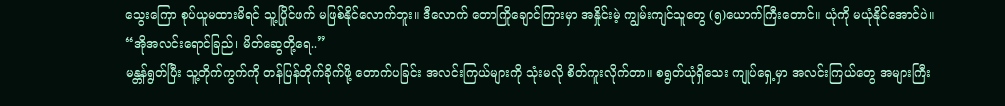သွေးကြော စုပ်ယူမထားမိရင် သူ့ပြိုင်ဖက် မဖြစ်နိုင်လောက်ဘူး။ ဒီလောက် တောကြိုချောင်ကြားမှာ အနှိုင်းမဲ့ ကျွမ်းကျင်သူတွေ (၅)ယောက်ကြီးတောင်။ ယုံကို မယုံနိုင်အောင်ပဲ။
“အိုအလင်းရောင်ခြည်၊ မိတ်ဆွေတို့ရေ..”
မန္တန်ရွတ်ပြီး သူ့တိုက်ကွက်ကို တန်ပြန်တိုက်ခိုက်ဖို့ တောက်ပခြင်း အလင်းကြယ်များကို သုံးမလို စိတ်ကူးလိုက်တာ။ စရွတ်ယုံရှိသေး ကျုပ်ရှေ့မှာ အလင်းကြယ်တွေ အများကြီး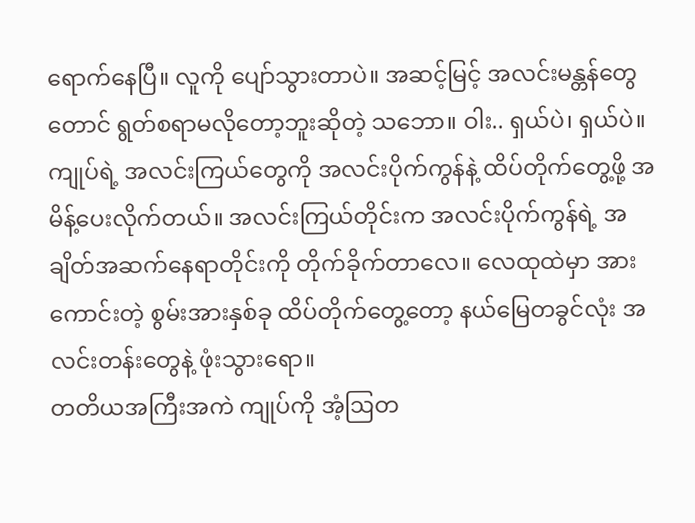ရောက်နေပြီ။ လူကို ပျော်သွားတာပဲ။ အဆင့်မြင့် အလင်းမန္တန်တွေတောင် ရွတ်စရာမလိုတော့ဘူးဆိုတဲ့ သဘော။ ဝါး.. ရှယ်ပဲ၊ ရှယ်ပဲ။
ကျုပ်ရဲ့ အလင်းကြယ်တွေကို အလင်းပိုက်ကွန်နဲ့ ထိပ်တိုက်တွေ့ဖို့ အမိန့်ပေးလိုက်တယ်။ အလင်းကြယ်တိုင်းက အလင်းပိုက်ကွန်ရဲ့ အချိတ်အဆက်နေရာတိုင်းကို တိုက်ခိုက်တာလေ။ လေထုထဲမှာ အားကောင်းတဲ့ စွမ်းအားနှစ်ခု ထိပ်တိုက်တွေ့တော့ နယ်မြေတခွင်လုံး အလင်းတန်းတွေနဲ့ ဖုံးသွားရော။
တတိယအကြီးအကဲ ကျုပ်ကို အံ့ဩတ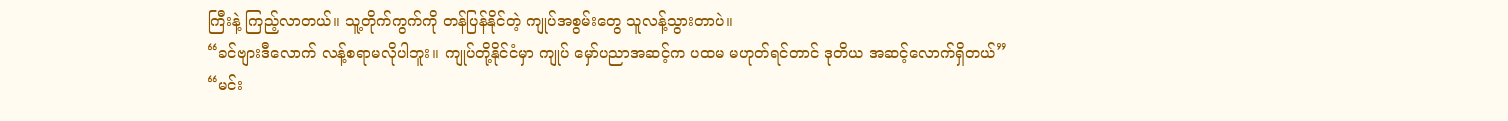ကြီးနဲ့ ကြည့်လာတယ်။ သူ့တိုက်ကွက်ကို တန်ပြန်နိုင်တဲ့ ကျုပ်အစွမ်းတွေ သူလန့်သွားတာပဲ။
“ခင်ဗျားဒီလောက် လန့်စရာမလိုပါဘူး။ ကျုပ်တို့နိုင်ငံမှာ ကျုပ် မှော်ပညာအဆင့်က ပထမ မဟုတ်ရင်တာင် ဒုတိယ အဆင့်လောက်ရှိတယ်”
“မင်း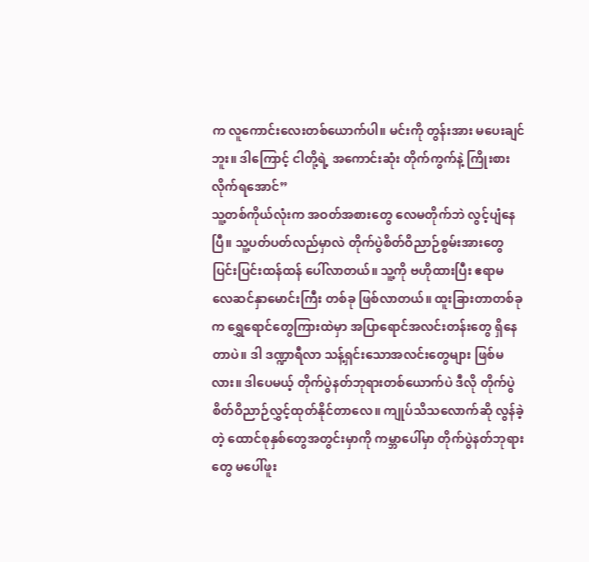က လူကောင်းလေးတစ်ယောက်ပါ။ မင်းကို တွန်းအား မပေးချင်ဘူး။ ဒါကြောင့် ငါတို့ရဲ့ အကောင်းဆုံး တိုက်ကွက်နဲ့ ကြိုးစားလိုက်ရအောင်”
သူ့တစ်ကိုယ်လုံးက အဝတ်အစားတွေ လေမတိုက်ဘဲ လွင့်ပျံနေပြီ။ သူ့ပတ်ပတ်လည်မှာလဲ တိုက်ပွဲစိတ်ဝိညာဉ်စွမ်းအားတွေ ပြင်းပြင်းထန်ထန် ပေါ်လာတယ်။ သူ့ကို ဗဟိုထားပြီး ဧရာမ လေဆင်နှာမောင်းကြီး တစ်ခု ဖြစ်လာတယ်။ ထူးခြားတာတစ်ခုက ရွှေရောင်တွေကြားထဲမှာ အပြာရောင်အလင်းတန်းတွေ ရှိနေတာပဲ။ ဒါ ဒဏ္ဍာရီလာ သန့်ရှင်းသောအလင်းတွေများ ဖြစ်မလား။ ဒါပေမယ့် တိုက်ပွဲနတ်ဘုရားတစ်ယောက်ပဲ ဒီလို တိုက်ပွဲစိတ်ဝိညာဉ်လွှင့်ထုတ်နိုင်တာလေ။ ကျုပ်သိသလောက်ဆို လွန်ခဲ့တဲ့ ထောင်စုနှစ်တွေအတွင်းမှာကို ကမ္ဘာပေါ်မှာ တိုက်ပွဲနတ်ဘုရားတွေ မပေါ်ဖူး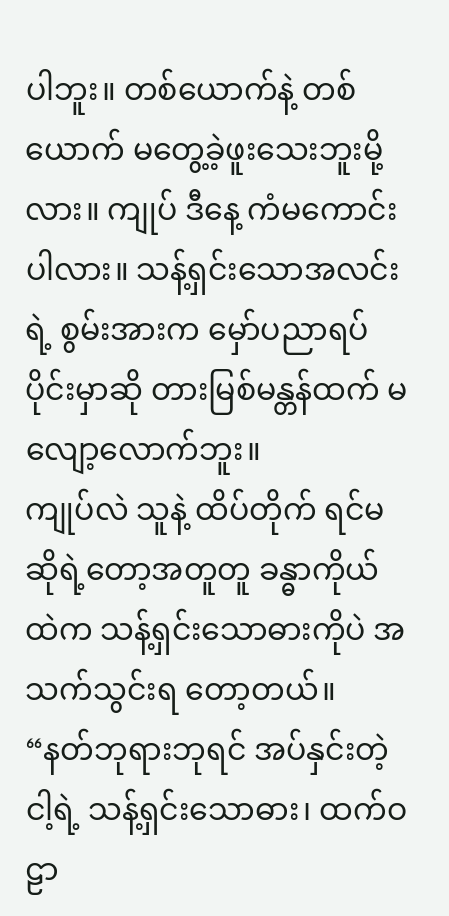ပါဘူး။ တစ်ယောက်နဲ့ တစ်ယောက် မတွေ့ခဲ့ဖူးသေးဘူးမို့လား။ ကျုပ် ဒီနေ့ ကံမကောင်းပါလား။ သန့်ရှင်းသောအလင်းရဲ့ စွမ်းအားက မှော်ပညာရပ်ပိုင်းမှာဆို တားမြစ်မန္တန်ထက် မလျော့လောက်ဘူး။
ကျုပ်လဲ သူနဲ့ ထိပ်တိုက် ရင်မဆိုရဲ့တော့အတူတူ ခန္ဓာကိုယ်ထဲက သန့်ရှင်းသောဓားကိုပဲ အသက်သွင်းရ တော့တယ်။
“နတ်ဘုရားဘုရင် အပ်နှင်းတဲ့ ငါ့ရဲ့ သန့်ရှင်းသောဓား၊ ထက်ဝဠာ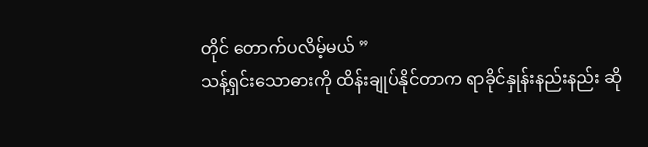တိုင် တောက်ပလိမ့်မယ် ”
သန့်ရှင်းသောဓားကို ထိန်းချုပ်နိုင်တာက ရာခိုင်နှုန်းနည်းနည်း ဆို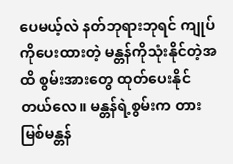ပေမယ့်လဲ နတ်ဘုရားဘုရင် ကျုပ်ကိုပေးထားတဲ့ မန္တန်ကိုသုံးနိုင်တဲ့အထိ စွမ်းအားတွေ ထုတ်ပေးနိုင်တယ်လေ။ မန္တန်ရဲ့စွမ်းက တားမြစ်မန္တန်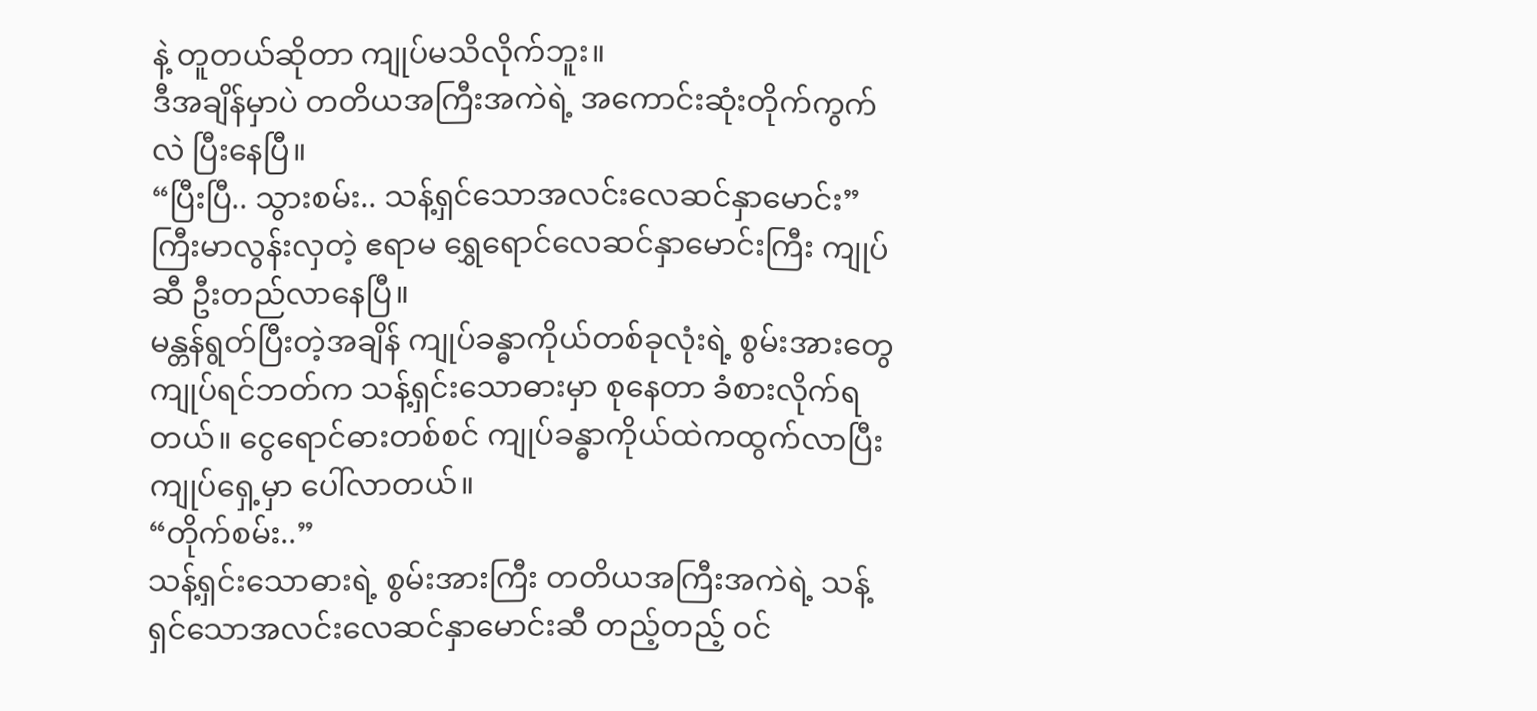နဲ့ တူတယ်ဆိုတာ ကျုပ်မသိလိုက်ဘူး။
ဒီအချိန်မှာပဲ တတိယအကြီးအကဲရဲ့ အကောင်းဆုံးတိုက်ကွက်လဲ ပြီးနေပြီ။
“ပြီးပြီ.. သွားစမ်း.. သန့်ရှင်သောအလင်းလေဆင်နှာမောင်း”
ကြီးမာလွန်းလှတဲ့ ဧရာမ ရွှေရောင်လေဆင်နှာမောင်းကြီး ကျုပ်ဆီ ဦးတည်လာနေပြီ။
မန္တန်ရွတ်ပြီးတဲ့အချိန် ကျုပ်ခန္ဓာကိုယ်တစ်ခုလုံးရဲ့ စွမ်းအားတွေ ကျုပ်ရင်ဘတ်က သန့်ရှင်းသောဓားမှာ စုနေတာ ခံစားလိုက်ရတယ်။ ငွေရောင်ဓားတစ်စင် ကျုပ်ခန္ဓာကိုယ်ထဲကထွက်လာပြီး ကျုပ်ရှေ့မှာ ပေါ်လာတယ်။
“တိုက်စမ်း..”
သန့်ရှင်းသောဓားရဲ့ စွမ်းအားကြီး တတိယအကြီးအကဲရဲ့ သန့်ရှင်သောအလင်းလေဆင်နှာမောင်းဆီ တည့်တည့် ဝင်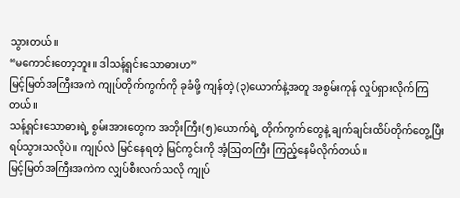သွားတယ်။
“မကောင်းတော့ဘူး။ ဒါသန့်ရှင်းသောဓားဟ”
မြင့်မြတ်အကြီးအကဲ ကျုပ်တိုက်ကွက်ကို ခုခံဖို့ ကျန်တဲ့ (၃)ယောက်နဲ့အတူ အစွမ်းကုန် လှုပ်ရှားလိုက်ကြတယ်။
သန့်ရှင်းသောဓားရဲ့ စွမ်းအားတွေက အဘိုးကြီး(၅)ယောက်ရဲ့ တိုက်ကွက်တွေနဲ့ ချက်ချင်းထိပ်တိုက်တွေ့ပြီး ရပ်သွားသလိုပဲ။ ကျုပ်လဲ မြင်နေရတဲ့ မြင်ကွင်းကို အံ့ဩတကြီး ကြည့်နေမိလိုက်တယ်။
မြင့်မြတ်အကြီးအကဲက လျှပ်စီးလက်သလို ကျုပ်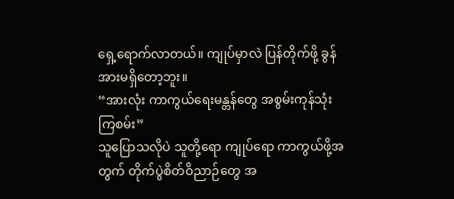ရှေ့ရောက်လာတယ်။ ကျုပ်မှာလဲ ပြန်တိုက်ဖို့ ခွန်အားမရှိတော့ဘူး။
“အားလုံး ကာကွယ်ရေးမန္တန်တွေ အစွမ်းကုန်သုံးကြစမ်း”
သူပြောသလိုပဲ သူတို့ရော ကျုပ်ရော ကာကွယ်ဖို့အတွက် တိုက်ပွဲစိတ်ဝိညာဉ်တွေ အ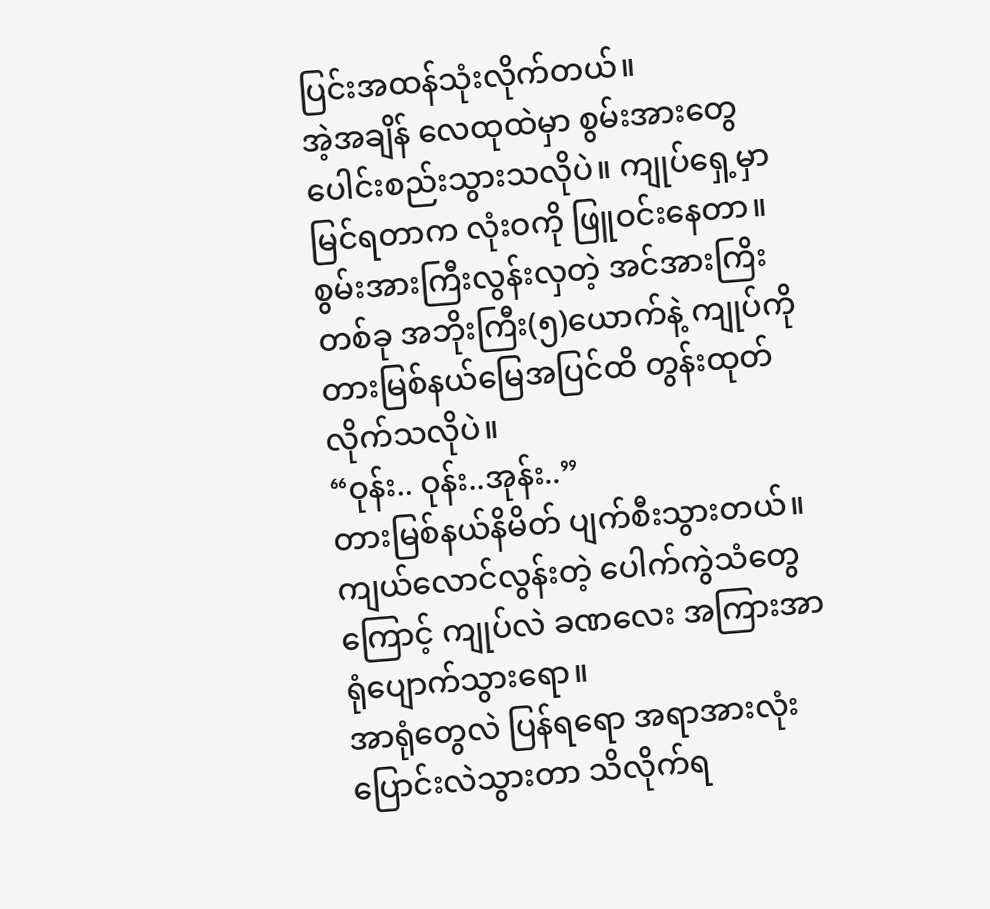ပြင်းအထန်သုံးလိုက်တယ်။
အဲ့အချိန် လေထုထဲမှာ စွမ်းအားတွေ ပေါင်းစည်းသွားသလိုပဲ။ ကျုပ်ရှေ့မှာမြင်ရတာက လုံးဝကို ဖြူဝင်းနေတာ။ စွမ်းအားကြီးလွန်းလှတဲ့ အင်အားကြိးတစ်ခု အဘိုးကြီး(၅)ယောက်နဲ့ ကျုပ်ကို တားမြစ်နယ်မြေအပြင်ထိ တွန်းထုတ်လိုက်သလိုပဲ။
“ဝုန်း.. ဝုန်း..အုန်း..”
တားမြစ်နယ်နိမိတ် ပျက်စီးသွားတယ်။ ကျယ်လောင်လွန်းတဲ့ ပေါက်ကွဲသံတွေကြောင့် ကျုပ်လဲ ခဏလေး အကြားအာရုံပျောက်သွားရော။
အာရုံတွေလဲ ပြန်ရရော အရာအားလုံး ပြောင်းလဲသွားတာ သိလိုက်ရ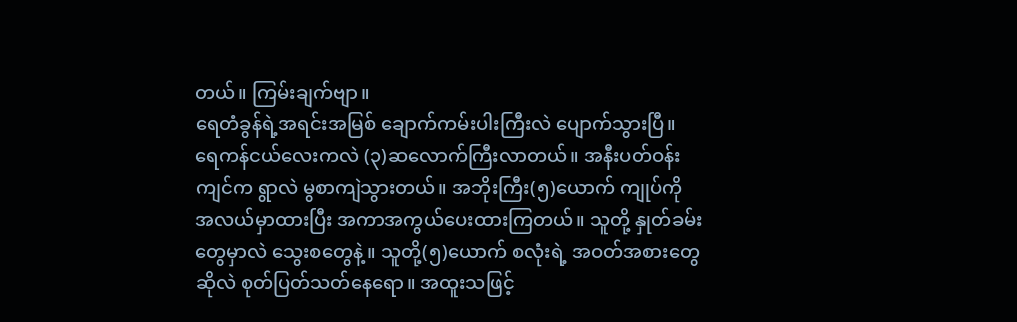တယ်။ ကြမ်းချက်ဗျာ။
ရေတံခွန်ရဲ့အရင်းအမြစ် ချောက်ကမ်းပါးကြီးလဲ ပျောက်သွားပြီ။ ရေကန်ငယ်လေးကလဲ (၃)ဆလောက်ကြီးလာတယ်။ အနီးပတ်ဝန်းကျင်က ရွာလဲ မွစာကျဲသွားတယ်။ အဘိုးကြီး(၅)ယောက် ကျုပ်ကို အလယ်မှာထားပြီး အကာအကွယ်ပေးထားကြတယ်။ သူတို့ နှုတ်ခမ်းတွေမှာလဲ သွေးစတွေနဲ့။ သူတို့(၅)ယောက် စလုံးရဲ့ အဝတ်အစားတွေဆိုလဲ စုတ်ပြတ်သတ်နေရော။ အထူးသဖြင့်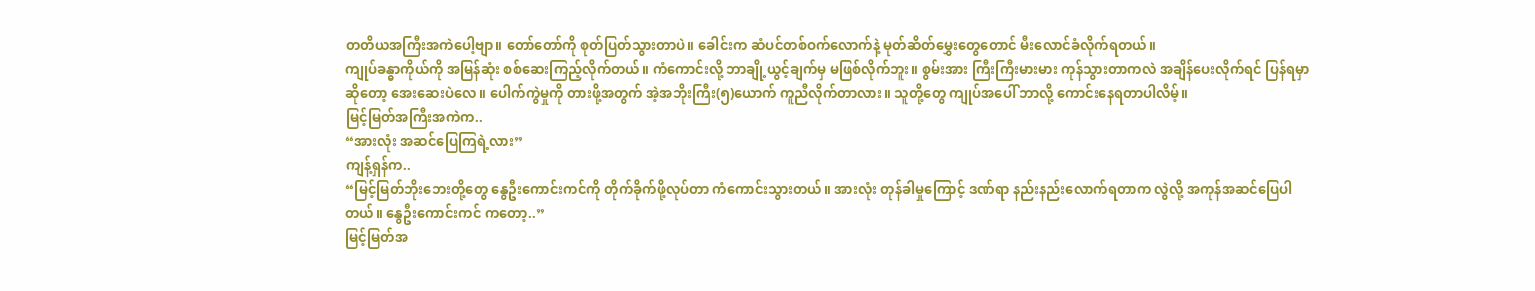တတိယအကြီးအကဲပေါ့ဗျာ။ တော်တော်ကို စုတ်ပြတ်သွားတာပဲ။ ခေါင်းက ဆံပင်တစ်ဝက်လောက်နဲ့ မုတ်ဆိတ်မွှေးတွေတောင် မီးလောင်ခံလိုက်ရတယ်။
ကျုပ်ခန္ဓာကိုယ်ကို အမြန်ဆုံး စစ်ဆေးကြည့်လိုက်တယ်။ ကံကောင်းလို့ ဘာချို့ယွင့်ချက်မှ မဖြစ်လိုက်ဘူး။ စွမ်းအား ကြီးကြီးမားမား ကုန်သွားတာကလဲ အချိန်ပေးလိုက်ရင် ပြန်ရမှာဆိုတော့ အေးဆေးပဲလေ။ ပေါက်ကွဲမှုကို တားဖို့အတွက် အဲ့အဘိုးကြီး(၅)ယောက် ကူညီလိုက်တာလား။ သူတို့တွေ ကျုပ်အပေါ် ဘာလို့ ကောင်းနေရတာပါလိမ့်။
မြင့်မြတ်အကြီးအကဲက..
“အားလုံး အဆင်ပြေကြရဲ့လား”
ကျန့်ရှန်က..
“မြင့်မြတ်ဘိုးဘေးတို့တွေ နွေဦးကောင်းကင်ကို တိုက်ခိုက်ဖို့လုပ်တာ ကံကောင်းသွားတယ်။ အားလုံး တုန်ခါမှုကြောင့် ဒဏ်ရာ နည်းနည်းလောက်ရတာက လွဲလို့ အကုန်အဆင်ပြေပါတယ်။ နွေဦးကောင်းကင် ကတော့..”
မြင့်မြတ်အ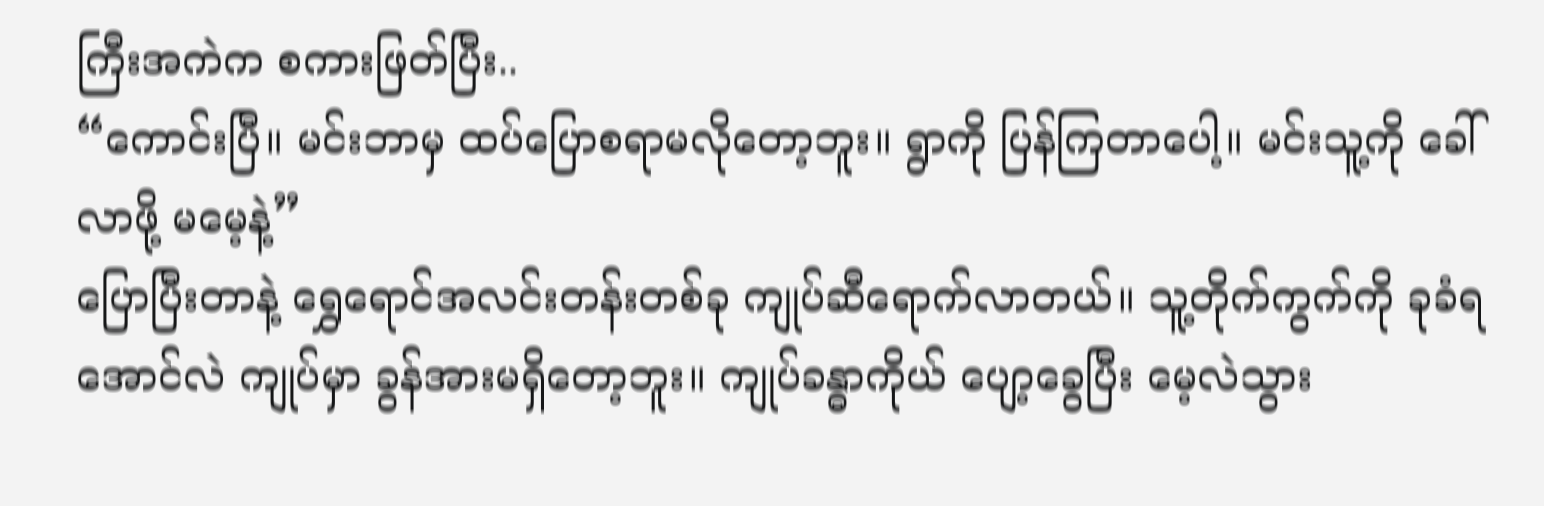ကြီးအကဲက စကားဖြတ်ပြီး..
“ကောင်းပြီ။ မင်းဘာမှ ထပ်ပြောစရာမလိုတော့ဘူး။ ရွာကို ပြန်ကြတာပေါ့။ မင်းသူ့ကို ခေါ်လာဖို့ မမေ့နဲ့”
ပြောပြီးတာနဲ့ ရွှေရောင်အလင်းတန်းတစ်ခု ကျုပ်ဆီရောက်လာတယ်။ သူ့တိုက်ကွက်ကို ခုခံရအောင်လဲ ကျုပ်မှာ ခွန်အားမရှိတော့ဘူး။ ကျုပ်ခန္ဓာကိုယ် ပျော့ခွေပြီး မေ့လဲသွား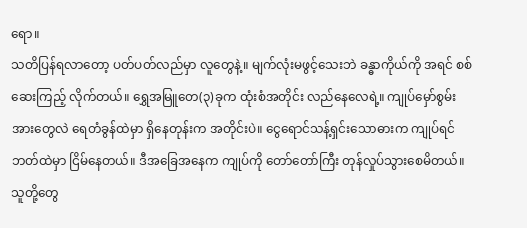ရော။
သတိပြန်ရလာတော့ ပတ်ပတ်လည်မှာ လူတွေနဲ့။ မျက်လုံးမဖွင့်သေးဘဲ ခန္ဓာကိုယ်ကို အရင် စစ်ဆေးကြည့် လိုက်တယ်။ ရွှေအမြူတေ(၃)ခုက ထုံးစံအတိုင်း လည်နေလေရဲ့။ ကျုပ်မှော်စွမ်းအားတွေလဲ ရေတံခွန်ထဲမှာ ရှိနေတုန်းက အတိုင်းပဲ။ ငွေရောင်သန့်ရှင်းသောဓားက ကျုပ်ရင်ဘတ်ထဲမှာ ငြိမ်နေတယ်။ ဒီအခြေအနေက ကျုပ်ကို တော်တော်ကြီး တုန်လှုပ်သွားစေမိတယ်။ သူတို့တွေ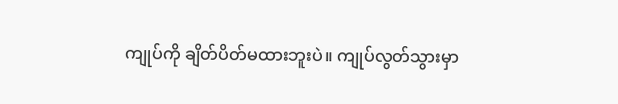ကျုပ်ကို ချိတ်ပိတ်မထားဘူးပဲ။ ကျုပ်လွတ်သွားမှာ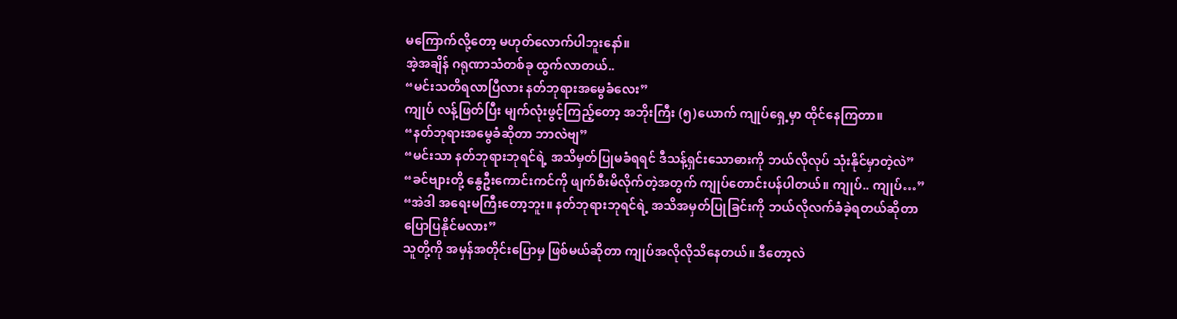မကြောက်လို့တော့ မဟုတ်လောက်ပါဘူးနော်။
အဲ့အချိန် ဂရုဏာသံတစ်ခု ထွက်လာတယ်..
“မင်းသတိရလာပြီလား နတ်ဘုရားအမွေခံလေး”
ကျုပ် လန့်ဖြတ်ပြီး မျက်လုံးဖွင့်ကြည့်တော့ အဘိုးကြီး (၅)ယောက် ကျုပ်ရှေ့မှာ ထိုင်နေကြတာ။
“နတ်ဘုရားအမွေခံဆိုတာ ဘာလဲဗျ”
“မင်းသာ နတ်ဘုရားဘုရင်ရဲ့ အသိမှတ်ပြုမခံရရင် ဒီသန့်ရှင်းသောဓားကို ဘယ်လိုလုပ် သုံးနိုင်မှာတဲ့လဲ”
“ခင်ဗျားတို့ နွေဦးကောင်းကင်ကို ဖျက်စီးမိလိုက်တဲ့အတွက် ကျုပ်တောင်းပန်ပါတယ်။ ကျုပ်.. ကျုပ်…”
“အဲဒါ အရေးမကြီးတော့ဘူး။ နတ်ဘုရားဘုရင်ရဲ့ အသိအမှတ်ပြုခြင်းကို ဘယ်လိုလက်ခံခဲ့ရတယ်ဆိုတာ ပြောပြနိုင်မလား”
သူတို့ကို အမှန်အတိုင်းပြောမှ ဖြစ်မယ်ဆိုတာ ကျုပ်အလိုလိုသိနေတယ်။ ဒီတော့လဲ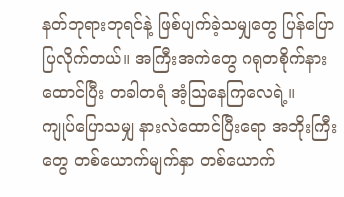နတ်ဘုရားဘုရင်နဲ့ ဖြစ်ပျက်ခဲ့သမျှတွေ ပြန်ပြောပြလိုက်တယ်။ အကြီးအကဲတွေ ဂရုတစိုက်နားထောင်ပြီး တခါတရံ အံ့ဩနေကြလေရဲ့။
ကျုပ်ပြောသမျှ နားလဲထောင်ပြီးရော အဘိုးကြီးတွေ တစ်ယောက်မျက်နှာ တစ်ယောက်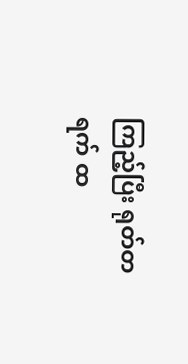ကြည့်ပြီး ရုတ်တရက် ထ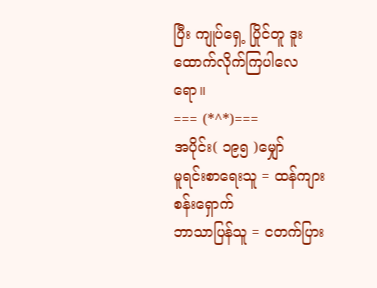ပြီး ကျုပ်ရှေ့ ပြိုင်တူ ဒူးထောက်လိုက်ကြပါလေရော။
=== (*^*)===
အပိုင်း( ၁၉၅ )မျှော်
မူရင်းစာရေးသူ = ထန်ကျားစန်းရှောက်
ဘာသာပြန်သူ = ငတက်ပြား